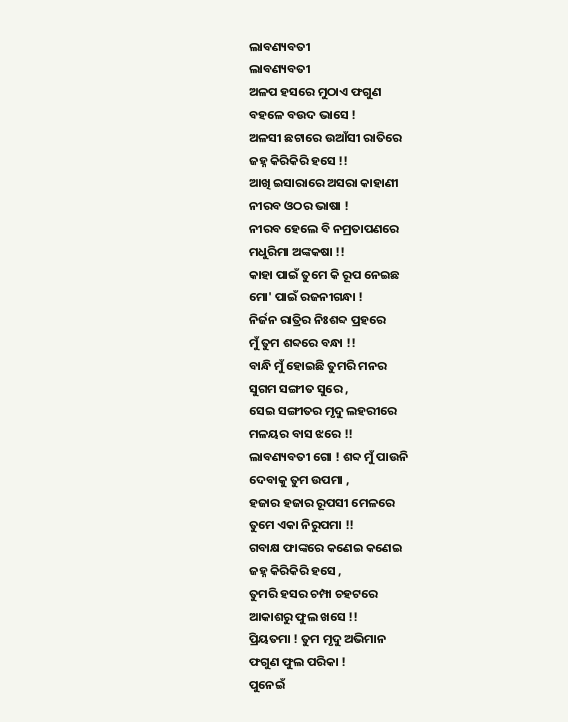ଲାବଣ୍ୟବତୀ
ଲାବଣ୍ୟବତୀ
ଅଳପ ହସରେ ମୁଠାଏ ଫଗୁଣ
ବହଳେ ବଉଦ ଭାସେ !
ଅଳସୀ ଛଟାରେ ଉଆଁସୀ ରାତିରେ
ଜହ୍ନ କିରିକିରି ହସେ !!
ଆଖି ଇସାରାରେ ଅସରା କାହାଣୀ
ନୀରବ ଓଠର ଭାଷା !
ନୀରବ ହେଲେ ବି ନମ୍ରତାପଣରେ
ମଧୁରିମା ଅଙ୍କକଷା !!
କାହା ପାଇଁ ତୁମେ କି ରୂପ ନେଇଛ
ମୋ' ପାଇଁ ରଜନୀଗନ୍ଧା !
ନିର୍ଜନ ରାତ୍ରିର ନିଃଶବ୍ଦ ପ୍ରହରେ
ମୁଁ ତୁମ ଶବ୍ଦରେ ବନ୍ଧା !!
ବାନ୍ଧି ମୁଁ ହୋଇଛି ତୁମରି ମନର
ସୁଗମ ସଙ୍ଗୀତ ସୁରେ ,
ସେଇ ସଙ୍ଗୀତର ମୃଦୁ ଲହରୀରେ
ମଳୟର ବାସ ଝରେ !!
ଲାବଣ୍ୟବତୀ ଗୋ ! ଶବ୍ଦ ମୁଁ ପାଉନି
ଦେବାକୁ ତୁମ ଉପମା ,
ହଜାର ହଜାର ରୂପସୀ ମେଳରେ
ତୁମେ ଏକା ନିରୁପମା !!
ଗବାକ୍ଷ ଫାଙ୍କରେ କଣେଇ କଣେଇ
ଜହ୍ନ କିରିକିରି ହସେ ,
ତୁମରି ହସର ଚମ୍ପା ଚହଟରେ
ଆକାଶରୁ ଫୁଲ ଖସେ !!
ପ୍ରିୟତମା ! ତୁମ ମୃଦୁ ଅଭିମାନ
ଫଗୁଣ ଫୁଲ ପରିକା !
ପୁନେଇଁ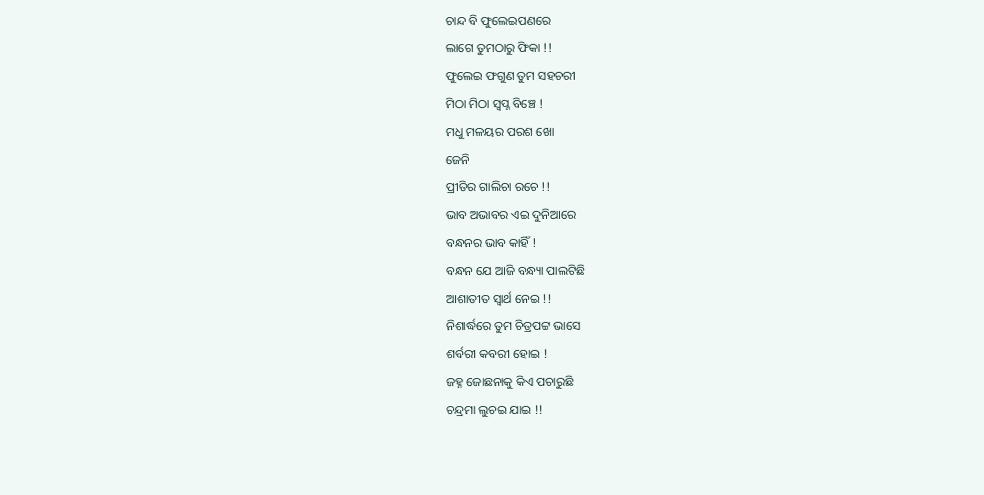ଚାନ୍ଦ ବି ଫୁଲେଇପଣରେ
ଲାଗେ ତୁମଠାରୁ ଫିକା !!
ଫୁଲେଇ ଫଗୁଣ ତୁମ ସହଚରୀ
ମିଠା ମିଠା ସ୍ୱପ୍ନ ବିଞ୍ଚେ !
ମଧୁ ମଳୟର ପରଶ ଖୋ
ଜେନି
ପ୍ରୀତିର ଗାଲିଚା ରଚେ !!
ଭାବ ଅଭାବର ଏଇ ଦୁନିଆରେ
ବନ୍ଧନର ଭାବ କାହିଁ !
ବନ୍ଧନ ଯେ ଆଜି ବନ୍ଧ୍ୟା ପାଲଟିଛି
ଆଶାତୀତ ସ୍ୱାର୍ଥ ନେଇ !!
ନିଶାର୍ଦ୍ଧରେ ତୁମ ଚିତ୍ରପଟ୍ଟ ଭାସେ
ଶର୍ବରୀ କବରୀ ହୋଇ !
ଜହ୍ନ ଜୋଛନାକୁ କିଏ ପଚାରୁଛି
ଚନ୍ଦ୍ରମା ଲୁଚଇ ଯାଇ !!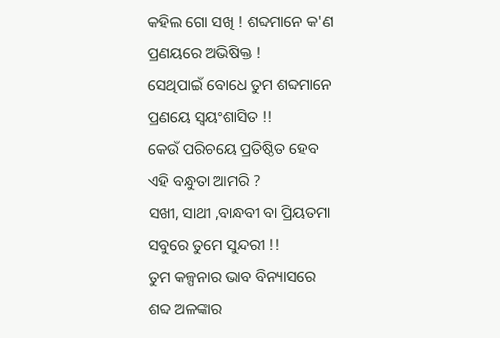କହିଲ ଗୋ ସଖି ! ଶବ୍ଦମାନେ କ'ଣ
ପ୍ରଣୟରେ ଅଭିଷିକ୍ତ !
ସେଥିପାଇଁ ବୋଧେ ତୁମ ଶବ୍ଦମାନେ
ପ୍ରଣୟେ ସ୍ୱୟଂଶାସିତ !!
କେଉଁ ପରିଚୟେ ପ୍ରତିଷ୍ଠିତ ହେବ
ଏହି ବନ୍ଧୁତା ଆମରି ?
ସଖୀ, ସାଥୀ ,ବାନ୍ଧବୀ ବା ପ୍ରିୟତମା
ସବୁରେ ତୁମେ ସୁନ୍ଦରୀ !!
ତୁମ କଳ୍ପନାର ଭାବ ବିନ୍ୟାସରେ
ଶବ୍ଦ ଅଳଙ୍କାର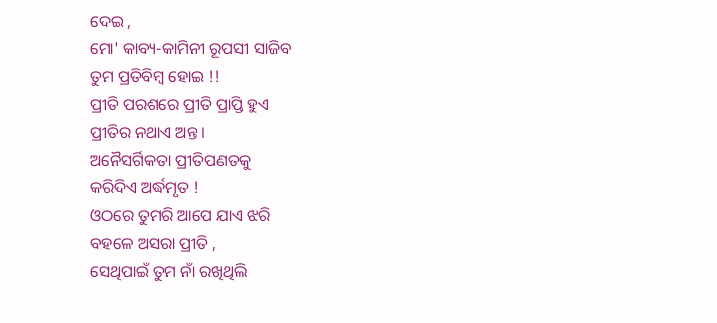ଦେଇ ,
ମୋ' କାବ୍ୟ-କାମିନୀ ରୂପସୀ ସାଜିବ
ତୁମ ପ୍ରତିବିମ୍ବ ହୋଇ !!
ପ୍ରୀତି ପରଶରେ ପ୍ରୀତି ପ୍ରାପ୍ତି ହୁଏ
ପ୍ରୀତିର ନଥାଏ ଅନ୍ତ ।
ଅନୈସର୍ଗିକତା ପ୍ରୀତିପଣତକୁ
କରିଦିଏ ଅର୍ଦ୍ଧମୃତ !
ଓଠରେ ତୁମରି ଆପେ ଯାଏ ଝରି
ବହଳେ ଅସରା ପ୍ରୀତି ,
ସେଥିପାଇଁ ତୁମ ନାଁ ରଖିଥିଲି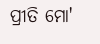ପ୍ରୀତି ମୋ'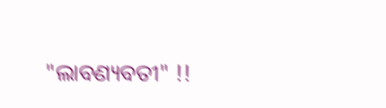"ଲାବଣ୍ୟବତୀ" !!